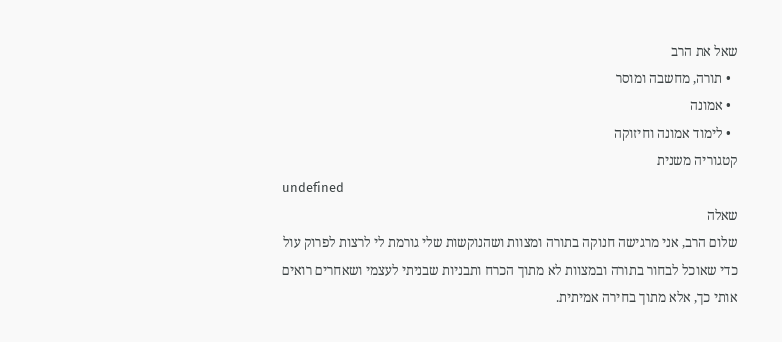שאל את הרב
  • תורה, מחשבה ומוסר
  • אמונה
  • לימוד אמונה וחיזוקה
קטגוריה משנית
undefined
שאלה
שלום הרב, אני מרגישה חנוקה בתורה ומצוות ושהנוקשות שלי גורמת לי לרצות לפרוק עול כדי שאוכל לבחור בתורה ובמצוות לא מתוך הכרח ותבניות שבניתי לעצמי ושאחרים רואים אותי כך, אלא מתוך בחירה אמיתית.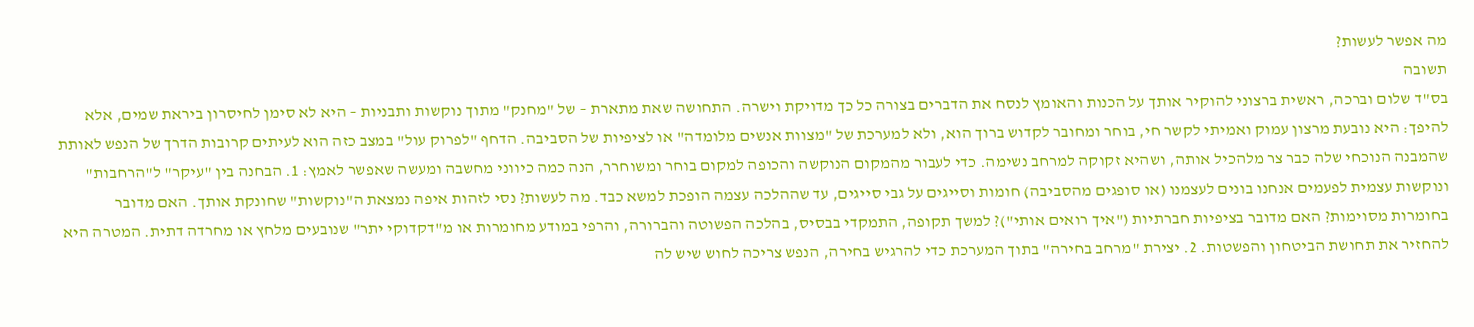מה אפשר לעשות?
תשובה
בס"ד שלום וברכה, ראשית ברצוני להוקיר אותך על הכנות והאומץ לנסח את הדברים בצורה כל כך מדויקת וישרה. התחושה שאת מתארת – של "מחנק" מתוך נוקשות ותבניות – היא לא סימן לחיסרון ביראת שמים, אלא להיפך: היא נובעת מרצון עמוק ואמיתי לקשר חי, בוחר ומחובר לקדוש ברוך הוא, ולא למערכת של "מצוות אנשים מלומדה" או לציפיות של הסביבה. הדחף "לפרוק עול" במצב כזה הוא לעיתים קרובות הדרך של הנפש לאותת שהמבנה הנוכחי שלה כבר צר מלהכיל אותה, ושהיא זקוקה למרחב נשימה. כדי לעבור מהמקום הנוקשה והכופה למקום בוחר ומשוחרר, הנה כמה כיווני מחשבה ומעשה שאפשר לאמץ: 1. הבחנה בין "עיקר" ל"הרחבות" ונוקשות עצמית לפעמים אנחנו בונים לעצמנו (או סופגים מהסביבה) חומות וסייגים על גבי סייגים, עד שההלכה עצמה הופכת למשא כבד. מה לעשות? נסי לזהות איפה נמצאת ה"נוקשות" שחונקת אותך. האם מדובר בחומרות מסוימות? האם מדובר בציפיות חברתיות ("איך רואים אותי")? למשך תקופה, התמקדי בבסיס, בהלכה הפשוטה והברורה, והרפי במודע מחומרות או מ"דקדוקי יתר" שנובעים מלחץ או מחרדה דתית. המטרה היא להחזיר את תחושת הביטחון והפשטות. 2. יצירת "מרחב בחירה" בתוך המערכת כדי להרגיש בחירה, הנפש צריכה לחוש שיש לה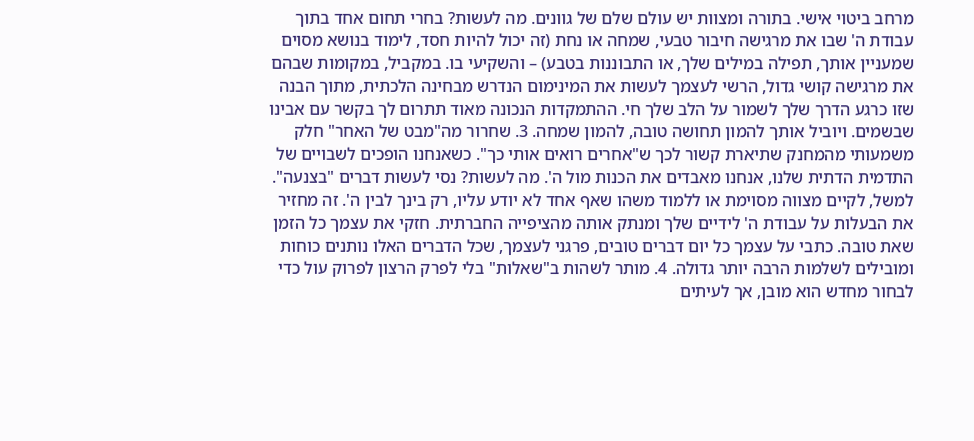מרחב ביטוי אישי. בתורה ומצוות יש עולם שלם של גוונים. מה לעשות? בחרי תחום אחד בתוך עבודת ה' שבו את מרגישה חיבור טבעי, שמחה או נחת (זה יכול להיות חסד, לימוד בנושא מסוים שמעניין אותך, תפילה במילים שלך, או התבוננות בטבע) – והשקיעי בו. במקביל, במקומות שבהם את מרגישה קושי גדול, הרשי לעצמך לעשות את המינימום הנדרש מבחינה הלכתית, מתוך הבנה שזו כרגע הדרך שלך לשמור על הלב שלך חי. ההתמקדות הנכונה מאוד תתרום לך בקשר עם אבינו שבשמים. ויוביל אותך להמון תחושה טובה, להמון שמחה. 3. שחרור מה"מבט של האחר" חלק משמעותי מהמחנק שתיארת קשור לכך ש"אחרים רואים אותי כך". כשאנחנו הופכים לשבויים של התדמית הדתית שלנו, אנחנו מאבדים את הכנות מול ה'. מה לעשות? נסי לעשות דברים "בצנעה". למשל, לקיים מצווה מסוימת או ללמוד משהו שאף אחד לא יודע עליו, רק בינך לבין ה'. זה מחזיר את הבעלות על עבודת ה' לידיים שלך ומנתק אותה מהציפייה החברתית. חזקי את עצמך כל הזמן שאת טובה. כתבי על עצמך כל יום דברים טובים, פרגני לעצמך, שכל הדברים האלו נותנים כוחות ומובילים לשלמות הרבה יותר גדולה. 4. מותר לשהות ב"שאלות" בלי לפרק הרצון לפרוק עול כדי לבחור מחדש הוא מובן, אך לעיתים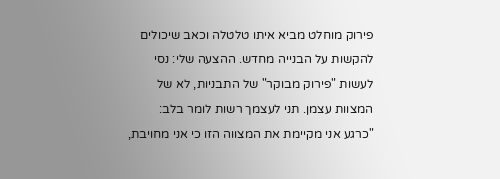פירוק מוחלט מביא איתו טלטלה וכאב שיכולים להקשות על הבנייה מחדש. ההצעה שלי: נסי לעשות "פירוק מבוקר" של התבניות, לא של המצוות עצמן. תני לעצמך רשות לומר בלב: "כרגע אני מקיימת את המצווה הזו כי אני מחויבת,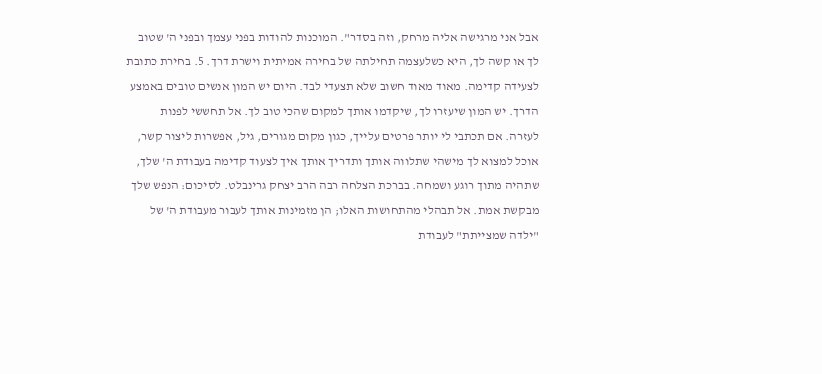אבל אני מרגישה אליה מרחק, וזה בסדר". המוכנות להודות בפני עצמך ובפני ה' שטוב לך או קשה לך, היא כשלעצמה תחילתה של בחירה אמיתית וישרת דרך. 5. בחירת כתובת לצעידה קדימה. מאוד מאוד חשוב שלא תצעדי לבד. היום יש המון אנשים טובים באמצע הדרך. יש המון שיעזרו לך, שיקדמו אותך למקום שהכי טוב לך. אל תחששי לפנות לעזרה. אם תכתבי לי יותר פרטים עלייך, כגון מקום מגורים, גיל, אפשרות ליצור קשר, אוכל למצוא לך מישהי שתלווה אותך ותדריך אותך איך לצעוד קדימה בעבודת ה' שלך, שתהיה מתוך רוגע ושמחה. בברכת הצלחה רבה הרב יצחק גרינבלט. לסיכום: הנפש שלך מבקשת אמת. אל תבהלי מהתחושות האלו; הן מזמינות אותך לעבור מעבודת ה' של "ילדה שמצייתת" לעבודת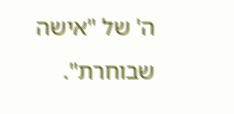ה' של "אישה שבוחרת".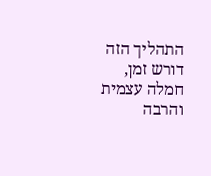התהליך הזה דורש זמן, חמלה עצמית והרבה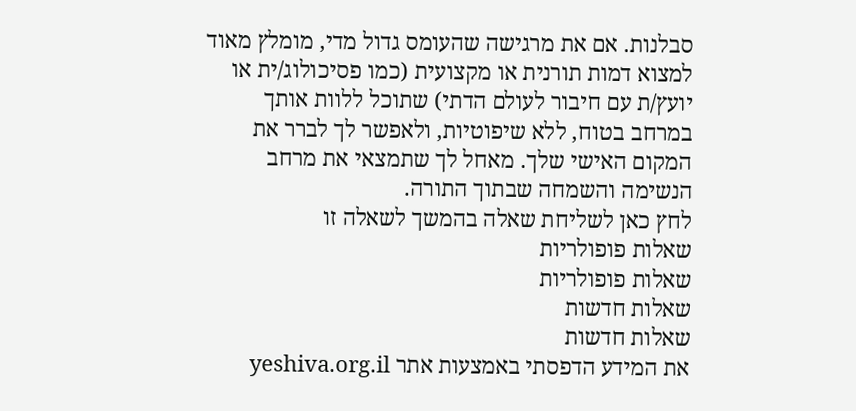סבלנות. אם את מרגישה שהעומס גדול מדי, מומלץ מאוד למצוא דמות תורנית או מקצועית (כמו פסיכולוג/ית או יועץ/ת עם חיבור לעולם הדתי) שתוכל ללוות אותך במרחב בטוח, ללא שיפוטיות, ולאפשר לך לברר את המקום האישי שלך. מאחל לך שתמצאי את מרחב הנשימה והשמחה שבתוך התורה.
לחץ כאן לשליחת שאלה בהמשך לשאלה זו
שאלות פופולריות
שאלות פופולריות
שאלות חדשות
שאלות חדשות
את המידע הדפסתי באמצעות אתר yeshiva.org.il